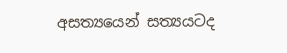අසත්‍යයෙන් සත්‍යයටද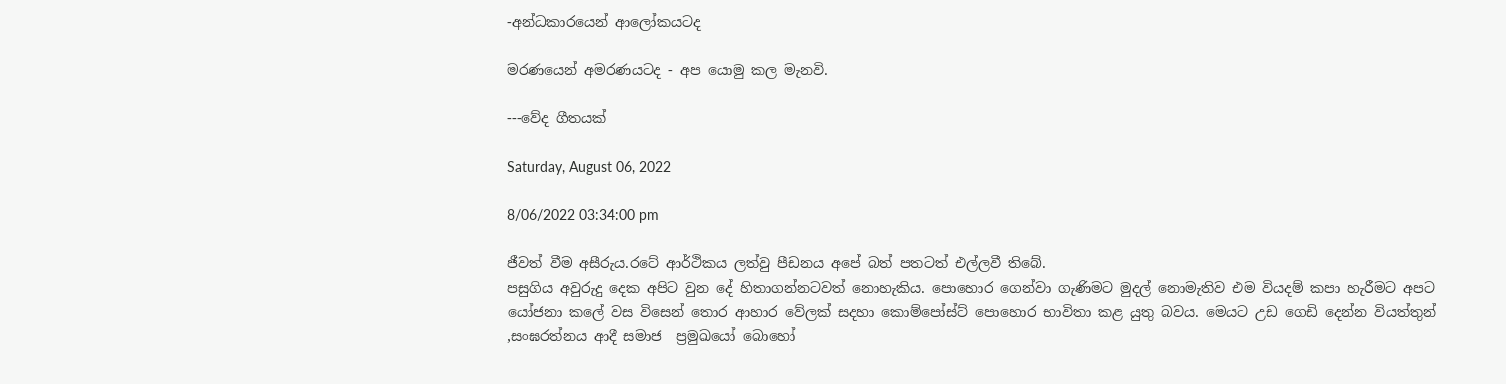-අන්ධකාරයෙන් ආලෝකයටද

මරණයෙන් අමරණයටද - අප යොමු කල මැනවි.

---වේද ගීතයක්

Saturday, August 06, 2022

8/06/2022 03:34:00 pm

ජීවත් වීම අසීරුය.රටේ ආර්ථිකය ලත්වු පීඩනය අපේ බත් පතටත් එල්ලවී තිබේ.
පසුගිය අවුරුදු දෙක අපිට වුන දේ හිතාගන්නටවත් නොහැකිය. පොහොර ගෙන්වා ගැණිමට මුදල් නොමැතිව එම වියදම් කපා හැරීමට අපට යෝජනා කලේ වස විසෙන් තොර ආහාර වේලක් සදහා කොම්පෝස්ට් පොහොර භාවිතා කළ යුතු බවය. මෙයට උඩ ගෙඩි දෙන්න වියත්තුන් ,සංඝරත්නය ආදී සමාජ  ප්‍රමුඛයෝ බොහෝ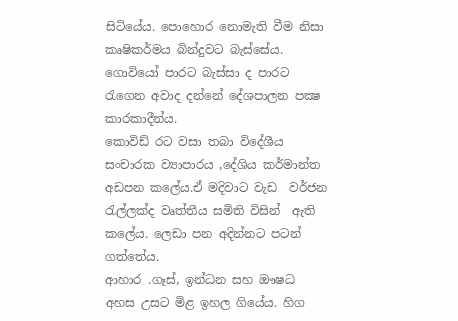සිටියේය. පොහොර නොමැති වීම නිසා කෘෂිකර්මය බින්දුවට බැස්සේය. ගොවියෝ පාරට බැස්සා ද පාරට රැගෙන අවාද දන්නේ දේශපාලන පක්‍ෂ කාරකාදීන්ය.
කොවිඩ් රට වසා තබා විදේශීය සංචාරක ව්‍යාපාරය ,දේශිය කර්මාන්ත අඩපන කලේය.ඒ මදිවාට වැඩ  වර්ජන රැල්ලක්ද වෘත්තීය සමිති විසින්  ඇති කලේය. ලෙඩා පන අදින්නට පටන් ගත්තේය.
ආහාර .ගෑස්, ඉන්ධන සහ ඖෂධ  අහස උසට මිළ ඉහල ගියේය. හිග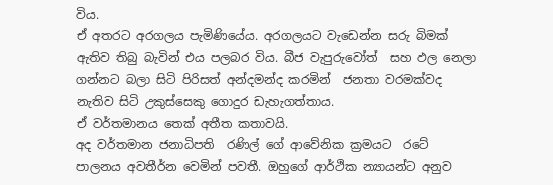විය.
ඒ අතරට අරගලය පැමිණියේය. අරගලයට වැඩෙන්න සරු බිමක් ඇතිව තිබු බැවින් එය පලබර විය. බීජ වැපුරුවෝත්  සහ ඵල නෙලා ගන්නට බලා සිටි පිරිසත් අන්දමන්ද කරමින්  ජනතා වරමක්වද නැතිව සිටි උකුස්සෙකු ගොදුර ඩැහැගත්තාය.
ඒ වර්තමානය තෙක් අතීත කතාවයි.
අද වර්තමාන ජනාධිපති  රණිල් ගේ ආවේනික ක්‍රමයට  රටේ පාලනය අවතීර්න වෙමින් පවතී. ඔහුගේ ආර්ථික න්‍යායන්ට අනුව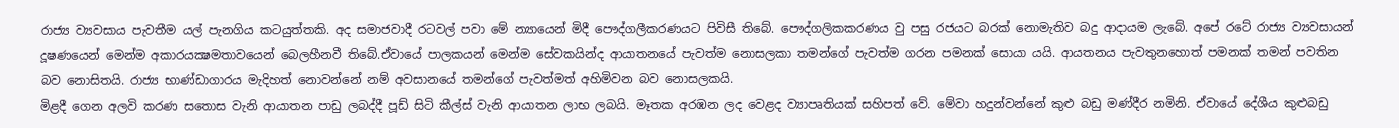රාජ්‍ය ව්‍යවසාය පැවතීම යල් පැනගිය කටයුත්තකි. අද සමාජවාදී රටවල් පවා මේ න්‍යායෙන් මිදී පෞද්ගලීකරණයට පිවිසී තිබේ. පෞද්ගලිකකරණය වු පසු රජයට බරක් නොමැතිව බදු ආදායම ලැබේ. අපේ රටේ රාජ්‍ය ව්‍යවසායන් දූෂණයෙන් මෙන්ම අකාරයක්‍ෂමතාවයෙන් බෙලහීනවී තිබේ.ඒවායේ පාලකයන් මෙන්ම සේවකයින්ද ආයාතනයේ පැවත්ම නොසලකා තමන්ගේ පැවත්ම ගරන පමනක් සොයා යයි. ආයතනය පැවතුනහොත් පමනක් තමන් පවතින බව නොසිතයි. රාජ්‍ය භාණ්ඩාගාරය මැදිහත් නොවන්නේ නම් අවසානයේ තමන්ගේ පැවත්මත් අහිමිවන බව නොසලකයි.
මිළදී ගෙන අලවි කරණ සතොස වැනි ආයාතන පාඩු ලබද්දී පූඩ් සිටි කීල්ස් වැනි ආයාතන ලාභ ලබයි. මෑතක අරඹන ලද වෙළද ව්‍යාපෘතියක් සහිපත් වේ. මේවා හදුන්වන්නේ කුළු බඩු මණ්දීර නමිනි. ඒවායේ දේශීය කුළුබඩු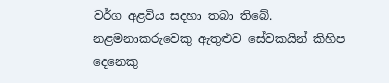වර්ග අළවිය සදහා තබා තිබේ. නළමනාකරුවෙකු ඇතුළුව සේවකයින් කිහිප දෙනෙකු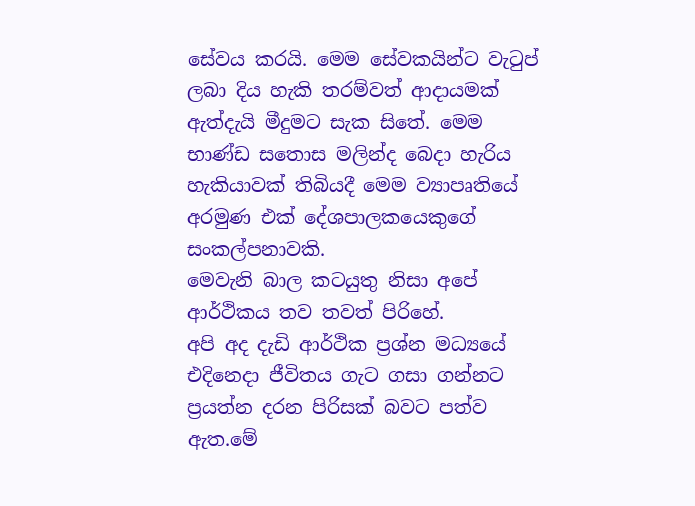සේවය කරයි. මෙම සේවකයින්ට වැටුප් ලබා දිය හැකි තරම්වත් ආදායමක් ඇත්දැයි මීදුමට සැක සිතේ. මෙම භාණ්ඩ සතොස මලින්ද බෙදා හැරිය හැකියාවක් තිබියදී මෙම ව්‍යාපෘතියේ අරමුණ එක් දේශපාලකයෙකුගේ සංකල්පනාවකි.
මෙවැනි බාල කටයුතු නිසා අපේ ආර්ථිකය තව තවත් පිරිහේ.
අපි අද දැඩි ආර්ථික ප්‍රශ්න මධ්‍යයේ එදිනෙදා ජීවිතය ගැට ගසා ගන්නට ප්‍රයත්න දරන පිරිසක් බවට පත්ව ඇත.මේ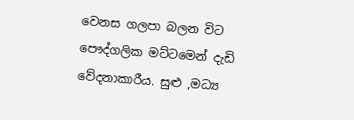වෙනස ගලපා බලන විට පෞද්ගලික මට්ටමෙන් දැඩි වේදනාකාරීය. සුළු ,මධ්‍ය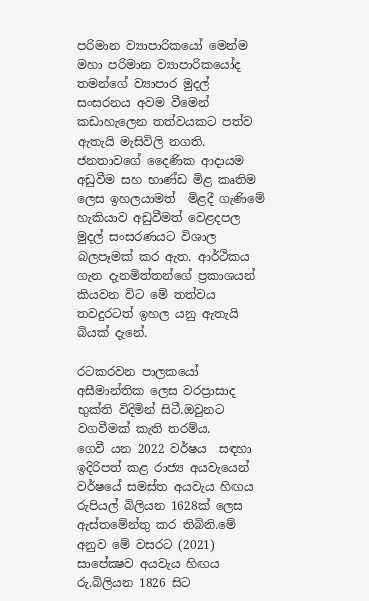පරිමාන ව්‍යාපාරිකයෝ මෙන්ම මහා පරිමාන ව්‍යාපාරිකයෝද තමන්ගේ ව්‍යාපාර මුදල් සංසරනය අවම වීමෙන් කඩාහැලෙන තත්වයකට පත්ව ඇතැයි මැසිවිලි නගති. ජනතාවගේ දෛණික ආදායම අඩුවීම සහ භාණ්ඩ මිළ කෘතිම ලෙස ඉහලයාමත්  මිළදී ගැණිමේ හැකියාව අඩුවීමත් වෙළදපල මුදල් සංසරණයට විශාල බලපෑමක් කර ඇත. ආර්ථිකය ගැන දැනමිත්තන්ගේ ප්‍රකාශයන් කියවන විට මේ තත්වය තවදුරටත් ඉහල යනු ඇතැයි බියක් දැනේ.

රටකරවන පාලකයෝ අසීමාන්තික ලෙස වරප්‍රාසාද භුක්ති විදිමින් සිටී.ඔවුනට වගවීමක් කැති තරම්ය.
ගෙවී යන 2022 වර්ෂය  සඳහා ඉදිරිපත් කළ රාජ්‍ය අයවැයෙන් වර්ෂයේ සමස්ත අයවැය හිඟය රුපියල් බිලියන 1628ක් ලෙස ඇස්තමේන්තු කර තිබිනි.මේ අනුව මේ වසරට (2021) සාපේක්‍ෂව අයවැය හිඟය රු.බිලියන 1826 සිට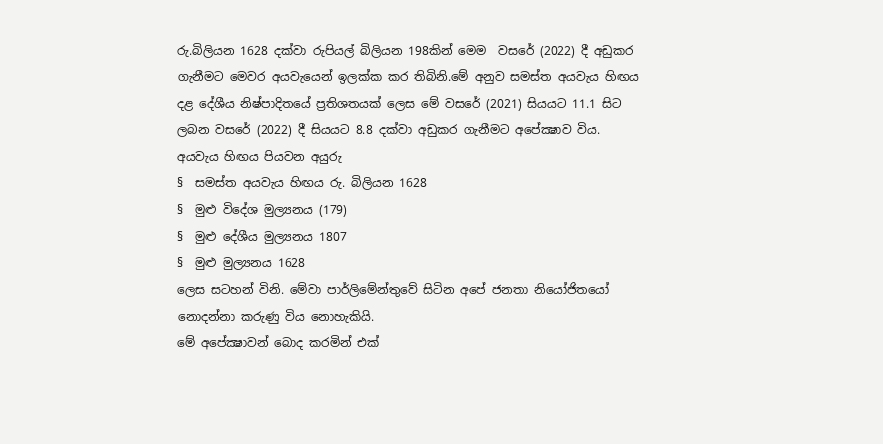රු.බිලියන 1628 දක්වා රුපියල් බිලියන 198කින් මෙම  වසරේ (2022) දී අඩුකර ගැනීමට මෙවර අයවැයෙන් ඉලක්ක කර තිබිනි.මේ අනුව සමස්ත අයවැය හිඟය දළ දේශීය නිෂ්පාදිතයේ ප්‍රතිශතයක් ලෙස මේ වසරේ (2021) සියයට 11.1 සිට ලබන වසරේ (2022) දී සියයට 8.8 දක්වා අඩුකර ගැනීමට අපේක්‍ෂාව විය.
අයවැය හිඟය පියවන අයුරු
§  සමස්ත අයවැය හිඟය රු. බිලියන 1628
§  මුළු විදේශ මුල්‍යනය (179)
§  මුළු දේශීය මුල්‍යනය 1807
§  මුළු මුල්‍යනය 1628
ලෙස සටහන් විනි. මේවා පාර්ලිමේන්තුවේ සිටින අපේ ජනතා නියෝජිතයෝ නොදන්නා කරුණු විය නොහැකියි.
මේ අපේක්‍ෂාවන් බොද කරමින් එක්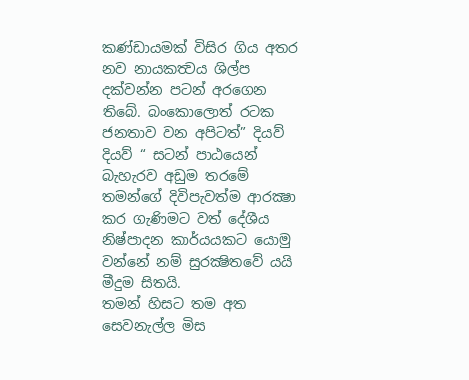කණ්ඩායමක් විසිර ගිය අතර නව නායකත්‍වය ශිල්ප දක්වන්න පටන් අරගෙන තිබේ. බංකොලොත් රටක ජනතාව වන අපිටත්” දියව් දියව් “ සටන් පාඨයෙන් බැහැරව අඩුම තරමේ තමන්ගේ දිවිපැවත්ම ආරක්‍ෂා කර ගැණිමට වත් දේශීය නිෂ්පාදන කාර්යයකට යොමු වන්නේ නම් සුරක්‍ෂිතවේ යයි මීදුම සිතයි.
තමන් හිසට තම අත සෙවනැල්ල මිස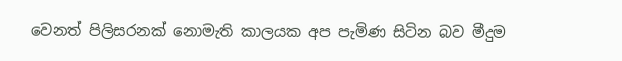වෙනත් පිලිසරනක් නොමැති කාලයක අප පැමිණ සිටින බව මීදුම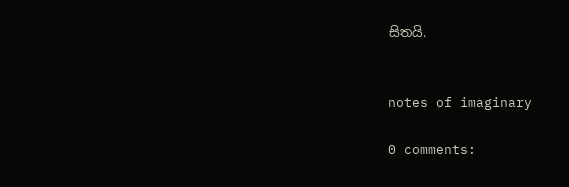සිතයි.


notes of imaginary

0 comments: